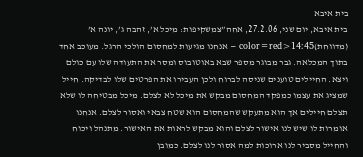בית איבא
בית איבא, יום שני, 27.2.06, אחה”צמשקיפות: מיכל א’, זהבה ג’, יונה א’ (מדווחת)color=red>14:45 – אנחנו מגיעות למחסום הולכי הרגל. מעוכב אחד בתוך המכלאה. גבר מבוגר מספר שבא באוטובוס ומסר את התעודה שלו עם כולם ויצא. החיילים טוענים שניסה לברוח ולכן העבירו את הפרטים שלו לבדיקה. חייל שמציג את עצמו כמפקד המחסום מבקש את מיכל לא לצלם. מיכל מבטיחה לו שלא תצלם חיילים אך הוא מתעקש שהמחסום הוא שטח צבאי ואסור לצלם. אנחנו אומרות לו שיש לנו אישור לצלם והוא מבקש לראות את האישור. מתנהל ויכוח והחייל מסביר לנו ארוכות למה אסור לנו לצלם. כמובן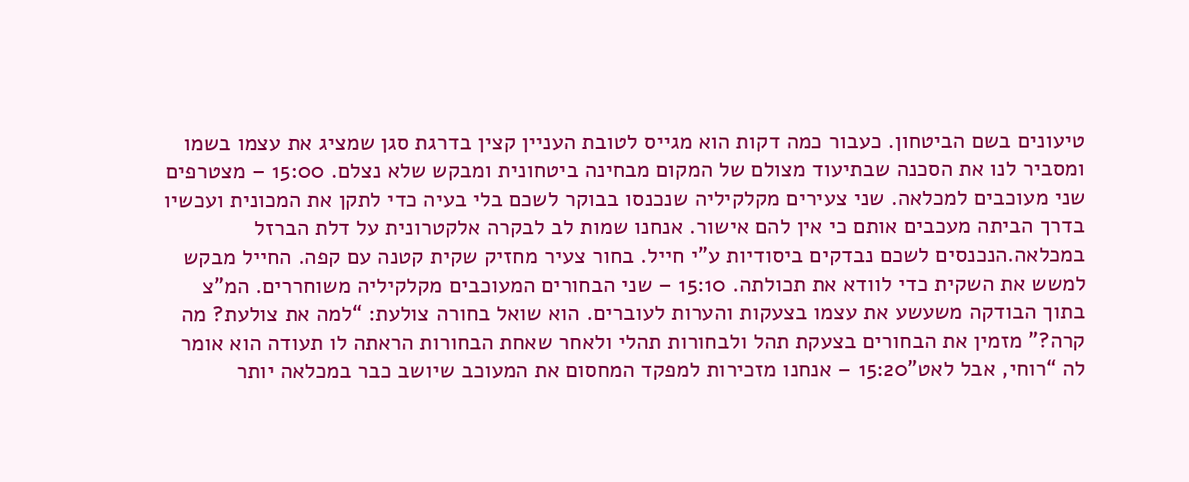טיעונים בשם הביטחון. כעבור כמה דקות הוא מגייס לטובת העניין קצין בדרגת סגן שמציג את עצמו בשמו ומסביר לנו את הסכנה שבתיעוד מצולם של המקום מבחינה ביטחונית ומבקש שלא נצלם. 15:00 – מצטרפים שני מעוכבים למכלאה. שני צעירים מקלקיליה שנכנסו בבוקר לשכם בלי בעיה כדי לתקן את המכונית ועכשיו בדרך הביתה מעכבים אותם כי אין להם אישור. אנחנו שמות לב לבקרה אלקטרונית על דלת הברזל במכלאה.הנכנסים לשכם נבדקים ביסודיות ע”י חייל. בחור צעיר מחזיק שקית קטנה עם קפה. החייל מבקש למשש את השקית כדי לוודא את תכולתה. 15:10 – שני הבחורים המעוכבים מקלקיליה משוחררים. המ”צ בתוך הבודקה משעשע את עצמו בצעקות והערות לעוברים. הוא שואל בחורה צולעת: “למה את צולעת? מה קרה?” מזמין את הבחורים בצעקת תהל ולבחורות תהלי ולאחר שאחת הבחורות הראתה לו תעודה הוא אומר לה “רוחי, אבל לאט”15:20 – אנחנו מזכירות למפקד המחסום את המעוכב שיושב כבר במכלאה יותר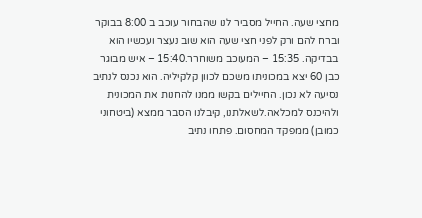מחצי שעה. החייל מסביר לנו שהבחור עוכב ב 8:00 בבוקר וברח להם ורק לפני חצי שעה הוא שוב נעצר ועכשיו הוא בבדיקה. 15:35 – המעוכב משוחרר.15:40 – איש מבוגר כבן 60 יצא במכוניתו משכם לכוון קלקיליה. הוא נכנס לנתיב נסיעה לא נכון. החיילים בקשו ממנו להחנות את המכונית ולהיכנס למכלאה.לשאלתנו, קיבלנו הסבר ממצא (ביטחוני כמובן) ממפקד המחסום. פתחו נתיב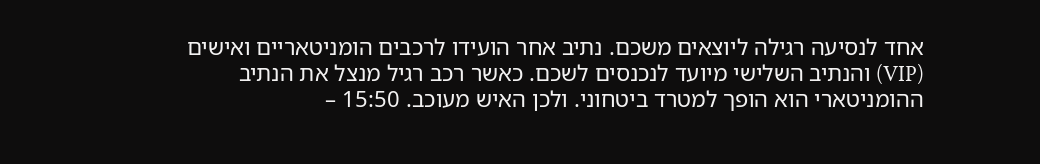אחד לנסיעה רגילה ליוצאים משכם. נתיב אחר הועידו לרכבים הומניטאריים ואישים (VIP) והנתיב השלישי מיועד לנכנסים לשכם. כאשר רכב רגיל מנצל את הנתיב ההומניטארי הוא הופך למטרד ביטחוני. ולכן האיש מעוכב. 15:50 –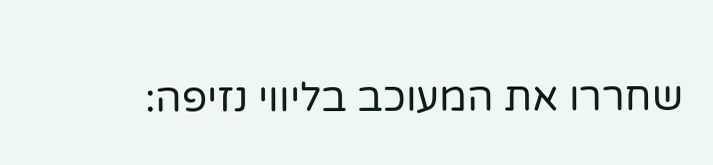שחררו את המעוכב בליווי נזיפה: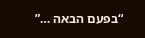“בפעם הבאה …”